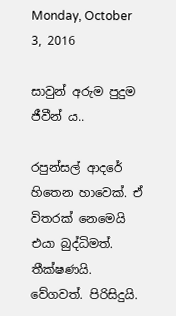Monday, October 3, 2016

සාවුන් අරුම පුදුම ජීවීන් ය..

රපුන්සල් ආදරේ හිතෙන හාවෙක්. ඒ විතරක් නෙමෙයි එයා බුද්ධිමත්. තීක්ෂණයි. වේගවත්. පිරිසිදුයි.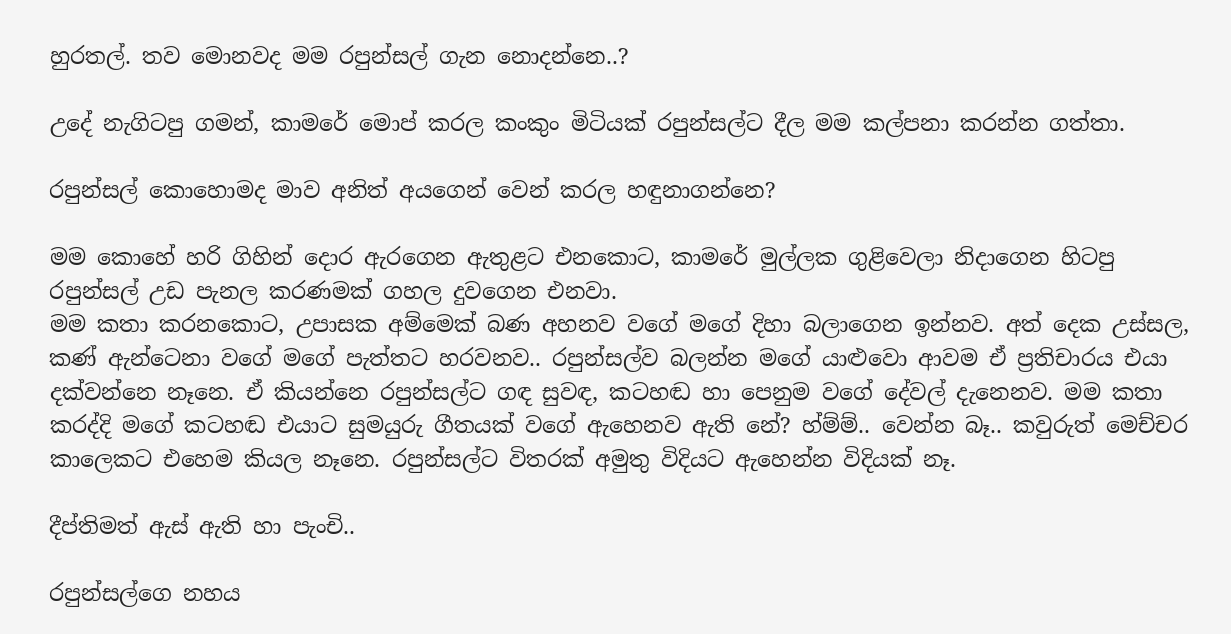හුරතල්. තව මොනවද මම රපුන්සල් ගැන නොදන්නෙ..?

උදේ නැගිටපු ගමන්, කාමරේ මොප් කරල කංකුං මිටියක් රපුන්සල්ට දීල මම කල්පනා කරන්න ගත්තා.

රපුන්සල් කොහොමද මාව අනිත් අයගෙන් වෙන් කරල හඳුනාගන්නෙ?

මම කොහේ හරි ගිහින් දොර ඇරගෙන ඇතුළට එනකොට, කාමරේ මුල්ලක ගුළිවෙලා නිදාගෙන හිටපු රපුන්සල් උඩ පැනල කරණමක් ගහල දුවගෙන එනවා.
මම කතා කරනකොට, උපාසක අම්මෙක් බණ අහනව වගේ මගේ දිහා බලාගෙන ඉන්නව. අත් දෙක උස්සල, කණ් ඇන්ටෙනා වගේ මගේ පැත්තට හරවනව.. රපුන්සල්ව බලන්න මගේ යාළුවො ආවම ඒ ප්‍රතිචාරය එයා දක්වන්නෙ නෑනෙ. ඒ කියන්නෙ රපුන්සල්ට ගඳ සුවඳ, කටහඬ හා පෙනුම වගේ දේවල් දැනෙනව. මම කතා කරද්දි මගේ කටහඬ එයාට සුමයුරු ගීතයක් වගේ ඇහෙනව ඇති නේ? හ්ම්ම්.. වෙන්න බෑ.. කවුරුත් මෙච්චර කාලෙකට එහෙම කියල නෑනෙ. රපුන්සල්ට විතරක් අමුතු විදියට ඇහෙන්න විදියක් නෑ.

දීප්තිමත් ඇස් ඇති හා පැංචි..

රපුන්සල්ගෙ නහය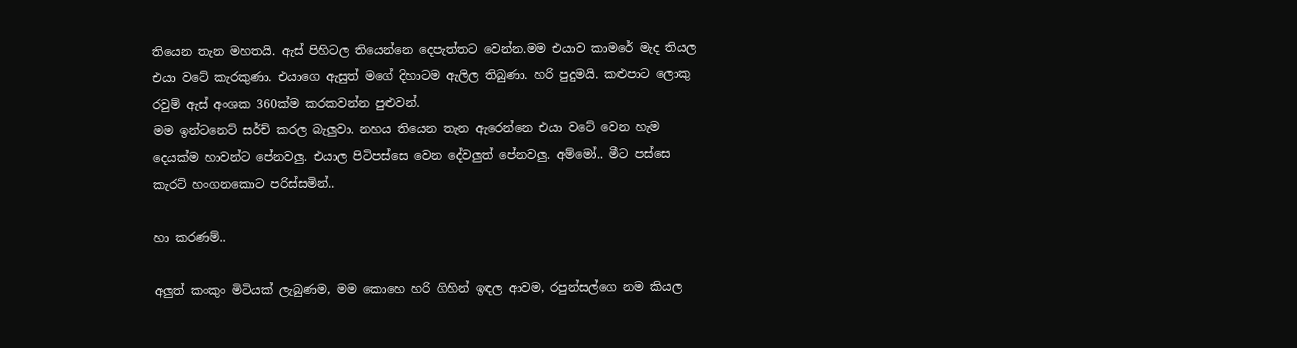තියෙන තැන මහතයි. ඇස් පිහිටල තියෙන්නෙ දෙපැත්තට වෙන්න.මම එයාව කාමරේ මැද තියල එයා වටේ කැරකුණා. එයාගෙ ඇසුත් මගේ දිහාටම ඇලිල තිබුණා. හරි පුදුමයි. කළුපාට ලොකු රවුම් ඇස් අංශක 360ක්ම කරකවන්න පුළුවන්.
මම ඉන්ටනෙට් සර්ච් කරල බැලුවා. නහය තියෙන තැන ඇරෙන්නෙ එයා වටේ වෙන හැම දෙයක්ම හාවන්ට පේනවලු. එයාල පිටිපස්සෙ වෙන දේවලුත් පේනවලු. අම්මෝ.. මීට පස්සෙ කැරට් හංගනකොට පරිස්සමින්..

හා කරණම්..

අලුත් කංකුං මිටියක් ලැබුණම, මම කොහෙ හරි ගිහින් ඉඳල ආවම, රපුන්සල්ගෙ නම කියල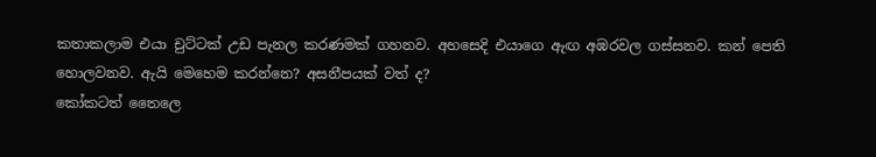කතාකලාම එයා චුට්ටක් උඩ පැනල කරණමක් ගහනව. අහසෙදි එයාගෙ ඇඟ අඹරවල ගස්සනව. කන් පෙති හොලවනව. ඇයි මෙහෙම කරන්නෙ? අසනීපයක් වත් ද?
කෝකටත් තෛලෙ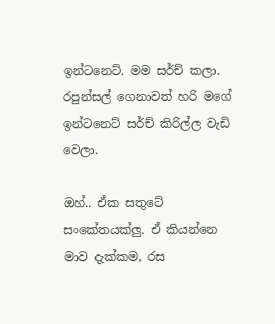ඉන්ටනෙට්. මම සර්ච් කලා. රපුන්සල් ගෙනාවත් හරි මගේ ඉන්ටනෙට් සර්ච් කිරිල්ල වැඩි වෙලා.

ඔහ්.. ඒක සතුටේ සංකේතයක්ලු. ඒ කියන්නෙ මාව දැක්කම, රස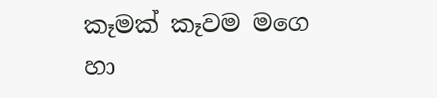කෑමක් කෑවම මගෙ හා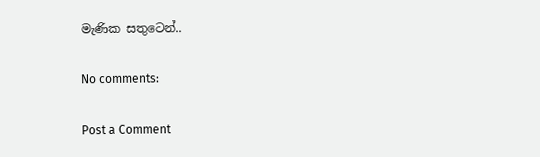මැණික සතුටෙන්..

No comments:

Post a Comment